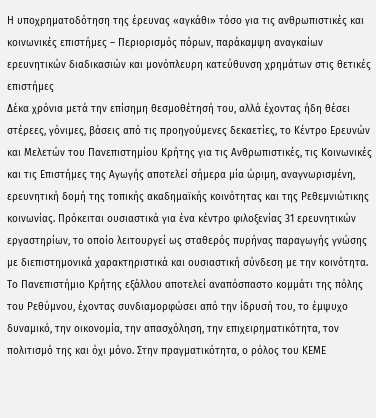Η υποχρηματοδότηση της έρευνας «αγκάθι» τόσο για τις ανθρωπιστικές και κοινωνικές επιστήμες – Περιορισμός πόρων, παράκαμψη αναγκαίων ερευνητικών διαδικασιών και μονόπλευρη κατεύθυνση χρημάτων στις θετικές επιστήμες
Δέκα χρόνια μετά την επίσημη θεσμοθέτησή του, αλλά έχοντας ήδη θέσει στέρεες, γόνιμες, βάσεις από τις προηγούμενες δεκαετίες, το Κέντρο Ερευνών και Μελετών του Πανεπιστημίου Κρήτης για τις Ανθρωπιστικές, τις Κοινωνικές και τις Επιστήμες της Αγωγής αποτελεί σήμερα μία ώριμη, αναγνωρισμένη, ερευνητική δομή της τοπικής ακαδημαϊκής κοινότητας και της Ρεθεμνιώτικης κοινωνίας. Πρόκειται ουσιαστικά για ένα κέντρο φιλοξενίας 31 ερευνητικών εργαστηρίων, το οποίο λειτουργεί ως σταθερός πυρήνας παραγωγής γνώσης με διεπιστημονικά χαρακτηριστικά και ουσιαστική σύνδεση με την κοινότητα. Το Πανεπιστήμιο Κρήτης εξάλλου αποτελεί αναπόσπαστο κομμάτι της πόλης του Ρεθύμνου, έχοντας συνδιαμορφώσει από την ίδρυσή του, το έμψυχο δυναμικό, την οικονομία, την απασχόληση, την επιχειρηματικότητα, τον πολιτισμό της και όχι μόνο. Στην πραγματικότητα, ο ρόλος του ΚΕΜΕ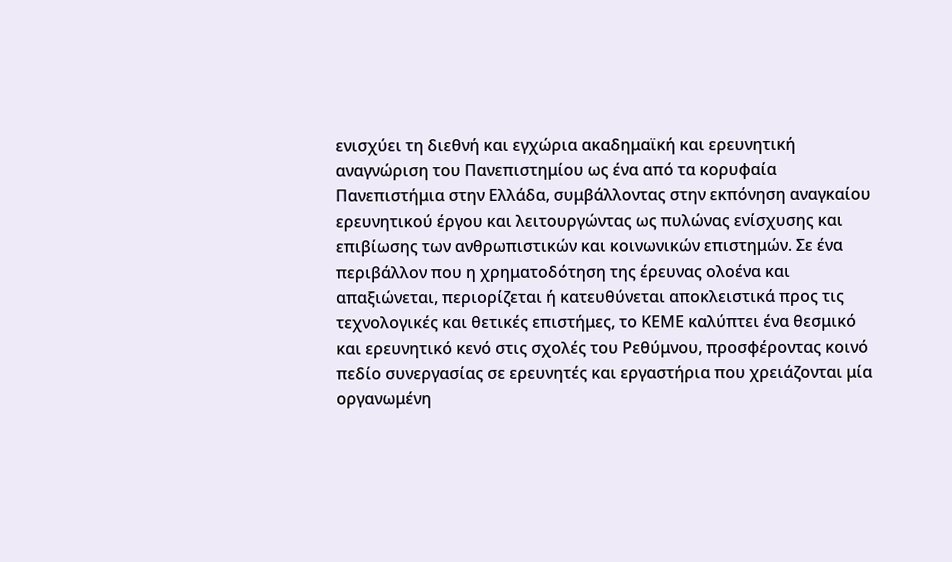ενισχύει τη διεθνή και εγχώρια ακαδημαϊκή και ερευνητική αναγνώριση του Πανεπιστημίου ως ένα από τα κορυφαία Πανεπιστήμια στην Ελλάδα, συμβάλλοντας στην εκπόνηση αναγκαίου ερευνητικού έργου και λειτουργώντας ως πυλώνας ενίσχυσης και επιβίωσης των ανθρωπιστικών και κοινωνικών επιστημών. Σε ένα περιβάλλον που η χρηματοδότηση της έρευνας ολοένα και απαξιώνεται, περιορίζεται ή κατευθύνεται αποκλειστικά προς τις τεχνολογικές και θετικές επιστήμες, το ΚΕΜΕ καλύπτει ένα θεσμικό και ερευνητικό κενό στις σχολές του Ρεθύμνου, προσφέροντας κοινό πεδίο συνεργασίας σε ερευνητές και εργαστήρια που χρειάζονται μία οργανωμένη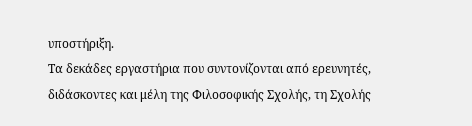υποστήριξη.
Τα δεκάδες εργαστήρια που συντονίζονται από ερευνητές, διδάσκοντες και μέλη της Φιλοσοφικής Σχολής, τη Σχολής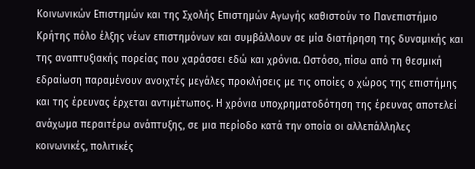Κοινωνικών Επιστημών και της Σχολής Επιστημών Αγωγής καθιστούν το Πανεπιστήμιο Κρήτης πόλο έλξης νέων επιστημόνων και συμβάλλουν σε μία διατήρηση της δυναμικής και της αναπτυξιακής πορείας που χαράσσει εδώ και χρόνια. Ωστόσο, πίσω από τη θεσμική εδραίωση παραμένουν ανοιχτές μεγάλες προκλήσεις με τις οποίες ο χώρος της επιστήμης και της έρευνας έρχεται αντιμέτωπος. Η χρόνια υποχρηματοδότηση της έρευνας αποτελεί ανάχωμα περαιτέρω ανάπτυξης, σε μια περίοδο κατά την οποία οι αλλεπάλληλες κοινωνικές, πολιτικές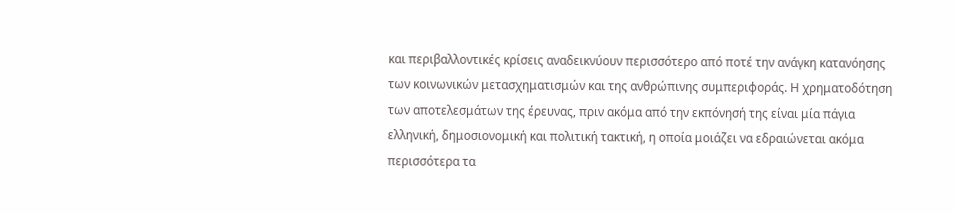και περιβαλλοντικές κρίσεις αναδεικνύουν περισσότερο από ποτέ την ανάγκη κατανόησης των κοινωνικών μετασχηματισμών και της ανθρώπινης συμπεριφοράς. Η χρηματοδότηση των αποτελεσμάτων της έρευνας, πριν ακόμα από την εκπόνησή της είναι μία πάγια ελληνική, δημοσιονομική και πολιτική τακτική, η οποία μοιάζει να εδραιώνεται ακόμα περισσότερα τα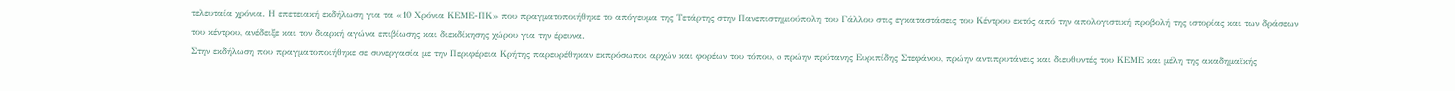τελευταία χρόνια. Η επετειακή εκδήλωση για τα «10 Χρόνια ΚΕΜΕ-ΠΚ» που πραγματοποιήθηκε το απόγευμα της Τετάρτης στην Πανεπιστημιούπολη του Γάλλου στις εγκαταστάσεις του Κέντρου εκτός από την απολογιστική προβολή της ιστορίας και των δράσεων του κέντρου, ανέδειξε και τον διαρκή αγώνα επιβίωσης και διεκδίκησης χώρου για την έρευνα.
Στην εκδήλωση που πραγματοποιήθηκε σε συνεργασία με την Περιφέρεια Κρήτης παρευρέθηκαν εκπρόσωποι αρχών και φορέων του τόπου, o πρώην πρύτανης Ευριπίδης Στεφάνου, πρώην αντιπρυτάνεις και διευθυντές του ΚΕΜΕ και μέλη της ακαδημαϊκής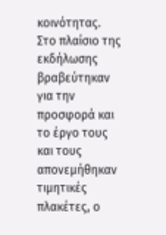κοινότητας. Στο πλαίσιο της εκδήλωσης βραβεύτηκαν για την προσφορά και το έργο τους και τους απονεμήθηκαν τιμητικές πλακέτες, ο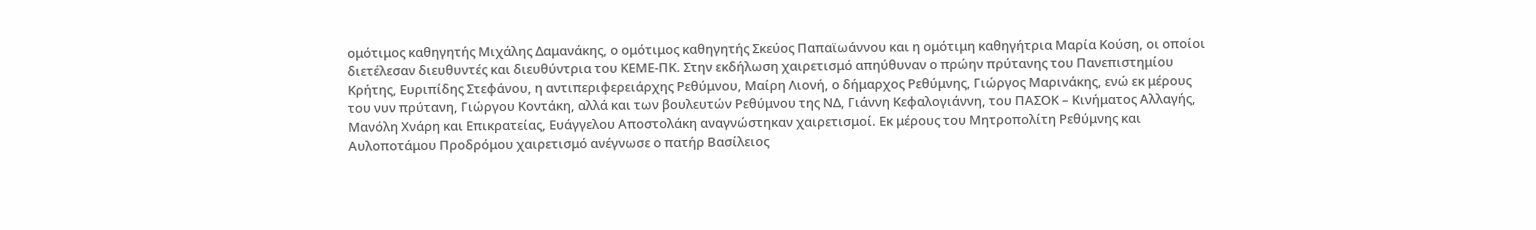ομότιμος καθηγητής Μιχάλης Δαμανάκης, ο ομότιμος καθηγητής Σκεύος Παπαϊωάννου και η ομότιμη καθηγήτρια Μαρία Κούση, οι οποίοι διετέλεσαν διευθυντές και διευθύντρια του ΚΕΜΕ-ΠΚ. Στην εκδήλωση χαιρετισμό απηύθυναν ο πρώην πρύτανης του Πανεπιστημίου Κρήτης, Ευριπίδης Στεφάνου, η αντιπεριφερειάρχης Ρεθύμνου, Μαίρη Λιονή, ο δήμαρχος Ρεθύμνης, Γιώργος Μαρινάκης, ενώ εκ μέρους του νυν πρύτανη, Γιώργου Κοντάκη, αλλά και των βουλευτών Ρεθύμνου της ΝΔ, Γιάννη Κεφαλογιάννη, του ΠΑΣΟΚ – Κινήματος Αλλαγής, Μανόλη Χνάρη και Επικρατείας, Ευάγγελου Αποστολάκη αναγνώστηκαν χαιρετισμοί. Εκ μέρους του Μητροπολίτη Ρεθύμνης και Αυλοποτάμου Προδρόμου χαιρετισμό ανέγνωσε ο πατήρ Βασίλειος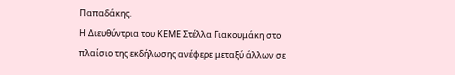Παπαδάκης.
Η Διευθύντρια του ΚΕΜΕ Στέλλα Γιακουμάκη στο πλαίσιο της εκδήλωσης ανέφερε μεταξύ άλλων σε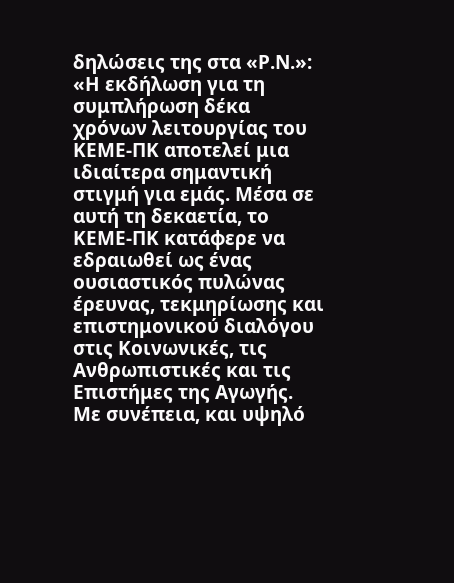δηλώσεις της στα «Ρ.Ν.»: «Η εκδήλωση για τη συμπλήρωση δέκα χρόνων λειτουργίας του ΚΕΜΕ-ΠΚ αποτελεί μια ιδιαίτερα σημαντική στιγμή για εμάς. Μέσα σε αυτή τη δεκαετία, το ΚΕΜΕ-ΠΚ κατάφερε να εδραιωθεί ως ένας ουσιαστικός πυλώνας έρευνας, τεκμηρίωσης και επιστημονικού διαλόγου στις Κοινωνικές, τις Ανθρωπιστικές και τις Επιστήμες της Αγωγής. Με συνέπεια, και υψηλό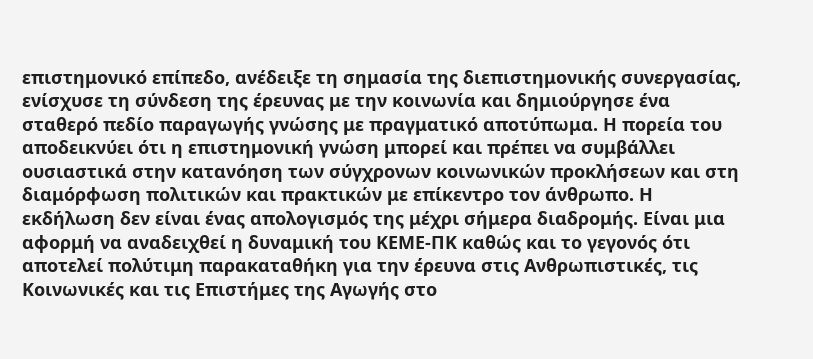επιστημονικό επίπεδο, ανέδειξε τη σημασία της διεπιστημονικής συνεργασίας, ενίσχυσε τη σύνδεση της έρευνας με την κοινωνία και δημιούργησε ένα σταθερό πεδίο παραγωγής γνώσης με πραγματικό αποτύπωμα. Η πορεία του αποδεικνύει ότι η επιστημονική γνώση μπορεί και πρέπει να συμβάλλει ουσιαστικά στην κατανόηση των σύγχρονων κοινωνικών προκλήσεων και στη διαμόρφωση πολιτικών και πρακτικών με επίκεντρο τον άνθρωπο. Η εκδήλωση δεν είναι ένας απολογισμός της μέχρι σήμερα διαδρομής. Είναι μια αφορμή να αναδειχθεί η δυναμική του ΚΕΜΕ-ΠΚ καθώς και το γεγονός ότι αποτελεί πολύτιμη παρακαταθήκη για την έρευνα στις Ανθρωπιστικές, τις Κοινωνικές και τις Επιστήμες της Αγωγής στο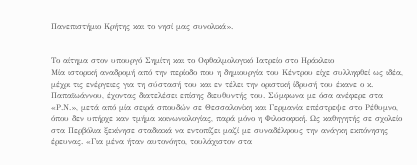Πανεπιστήμιο Κρήτης και το νησί μας συνολικά».


Το αίτημα στον υπουργό Σημίτη και το Οφθαλμολογικό Ιατρείο στο Ηράκλειο
Μία ιστορική αναδρομή από την περίοδο που η δημιουργία του Κέντρου είχε συλληφθεί ως ιδέα, μέχρι τις ενέργειες για τη σύστασή του και εν τέλει την οριστική ίδρυσή του έκανε ο κ. Παπαϊωάννου, έχοντας διατελέσει επίσης διευθυντής του. Σύμφωνα με όσα ανέφερε στα «Ρ.Ν.», μετά από μία σειρά σπουδών σε Θεσσαλονίκη και Γερμανία επέστρεψε στο Ρέθυμνο, όπου δεν υπήρχε καν τμήμα κοινωνιολογίας, παρά μόνο η Φιλοσοφική. Ως καθηγητής σε σχολείο στα Περβόλια ξεκίνησε σταδιακά να εντοπίζει μαζί με συναδέλφους την ανάγκη εκπόνησης έρευνας. «Για μένα ήταν αυτονόητο, τουλάχιστον στα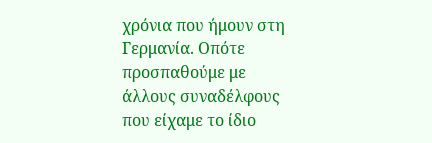χρόνια που ήμουν στη Γερμανία. Οπότε προσπαθούμε με άλλους συναδέλφους που είχαμε το ίδιο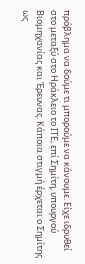πρόβλημα να δούμε τι μπορούμε να κάνουμε. Είχε ιδρυθεί στο μεταξύ στο Ηράκλειο το ΙΤΕ, επί Σημίτη, υπουργού Βιομηχανίας και Έρευνας. Κάποια στιγμή έρχεται ο Σημίτης ως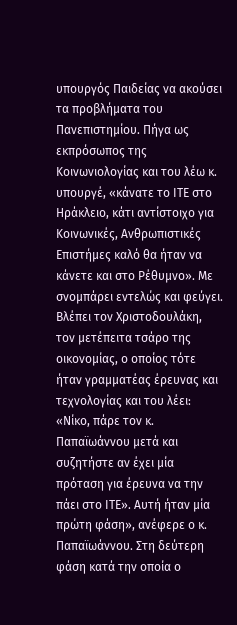υπουργός Παιδείας να ακούσει τα προβλήματα του Πανεπιστημίου. Πήγα ως εκπρόσωπος της Κοινωνιολογίας και του λέω κ. υπουργέ, «κάνατε το ΙΤΕ στο Ηράκλειο, κάτι αντίστοιχο για Κοινωνικές, Ανθρωπιστικές Επιστήμες καλό θα ήταν να κάνετε και στο Ρέθυμνο». Με σνομπάρει εντελώς και φεύγει. Βλέπει τον Χριστοδουλάκη, τον μετέπειτα τσάρο της οικονομίας, ο οποίος τότε ήταν γραμματέας έρευνας και τεχνολογίας και του λέει: «Νίκο, πάρε τον κ. Παπαϊωάννου μετά και συζητήστε αν έχει μία πρόταση για έρευνα να την πάει στο ΙΤΕ». Αυτή ήταν μία πρώτη φάση», ανέφερε ο κ. Παπαϊωάννου. Στη δεύτερη φάση κατά την οποία ο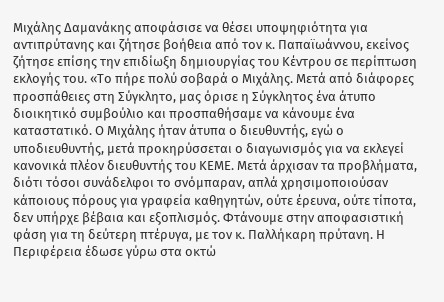Μιχάλης Δαμανάκης αποφάσισε να θέσει υποψηφιότητα για αντιπρύτανης και ζήτησε βοήθεια από τον κ. Παπαϊωάννου, εκείνος ζήτησε επίσης την επιδίωξη δημιουργίας του Κέντρου σε περίπτωση εκλογής του. «Το πήρε πολύ σοβαρά ο Μιχάλης. Μετά από διάφορες προσπάθειες στη Σύγκλητο, μας όρισε η Σύγκλητος ένα άτυπο διοικητικό συμβούλιο και προσπαθήσαμε να κάνουμε ένα καταστατικό. Ο Μιχάλης ήταν άτυπα ο διευθυντής, εγώ ο υποδιευθυντής, μετά προκηρύσσεται ο διαγωνισμός για να εκλεγεί κανονικά πλέον διευθυντής του ΚΕΜΕ. Μετά άρχισαν τα προβλήματα, διότι τόσοι συνάδελφοι το σνόμπαραν, απλά χρησιμοποιούσαν κάποιους πόρους για γραφεία καθηγητών, ούτε έρευνα, ούτε τίποτα, δεν υπήρχε βέβαια και εξοπλισμός. Φτάνουμε στην αποφασιστική φάση για τη δεύτερη πτέρυγα, με τον κ. Παλλήκαρη πρύτανη. Η Περιφέρεια έδωσε γύρω στα οκτώ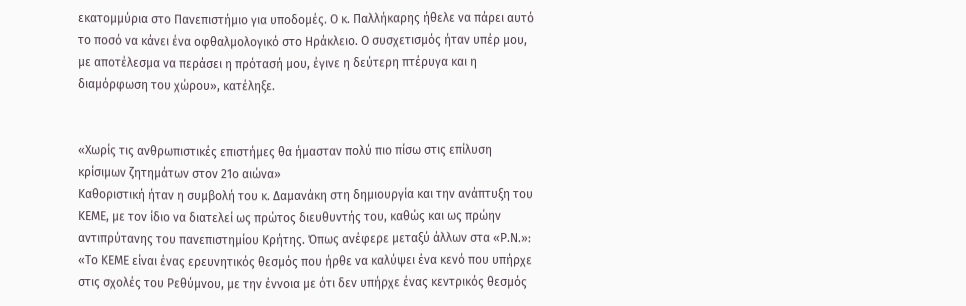εκατομμύρια στο Πανεπιστήμιο για υποδομές. Ο κ. Παλλήκαρης ήθελε να πάρει αυτό το ποσό να κάνει ένα οφθαλμολογικό στο Ηράκλειο. Ο συσχετισμός ήταν υπέρ μου, με αποτέλεσμα να περάσει η πρότασή μου, έγινε η δεύτερη πτέρυγα και η διαμόρφωση του χώρου», κατέληξε.


«Χωρίς τις ανθρωπιστικές επιστήμες θα ήμασταν πολύ πιο πίσω στις επίλυση κρίσιμων ζητημάτων στον 21ο αιώνα»
Καθοριστική ήταν η συμβολή του κ. Δαμανάκη στη δημιουργία και την ανάπτυξη του ΚΕΜΕ, με τον ίδιο να διατελεί ως πρώτος διευθυντής του, καθώς και ως πρώην αντιπρύτανης του πανεπιστημίου Κρήτης. Όπως ανέφερε μεταξύ άλλων στα «Ρ.Ν.»: «Το ΚΕΜΕ είναι ένας ερευνητικός θεσμός που ήρθε να καλύψει ένα κενό που υπήρχε στις σχολές του Ρεθύμνου, με την έννοια με ότι δεν υπήρχε ένας κεντρικός θεσμός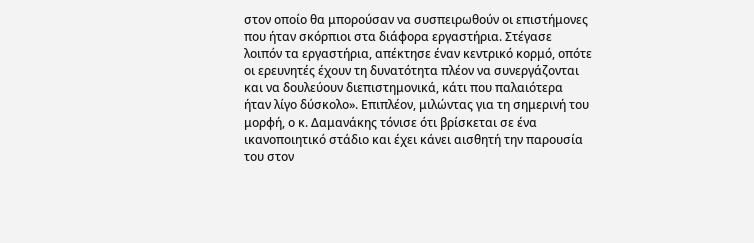στον οποίο θα μπορούσαν να συσπειρωθούν οι επιστήμονες που ήταν σκόρπιοι στα διάφορα εργαστήρια. Στέγασε λοιπόν τα εργαστήρια, απέκτησε έναν κεντρικό κορμό, οπότε οι ερευνητές έχουν τη δυνατότητα πλέον να συνεργάζονται και να δουλεύουν διεπιστημονικά, κάτι που παλαιότερα ήταν λίγο δύσκολο». Επιπλέον, μιλώντας για τη σημερινή του μορφή, ο κ. Δαμανάκης τόνισε ότι βρίσκεται σε ένα ικανοποιητικό στάδιο και έχει κάνει αισθητή την παρουσία του στον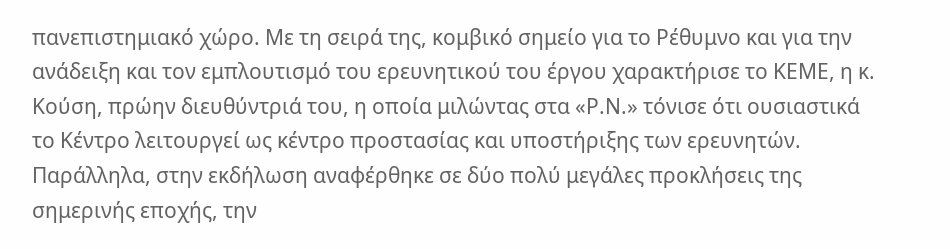πανεπιστημιακό χώρο. Με τη σειρά της, κομβικό σημείο για το Ρέθυμνο και για την ανάδειξη και τον εμπλουτισμό του ερευνητικού του έργου χαρακτήρισε το ΚΕΜΕ, η κ. Κούση, πρώην διευθύντριά του, η οποία μιλώντας στα «Ρ.Ν.» τόνισε ότι ουσιαστικά το Κέντρο λειτουργεί ως κέντρο προστασίας και υποστήριξης των ερευνητών. Παράλληλα, στην εκδήλωση αναφέρθηκε σε δύο πολύ μεγάλες προκλήσεις της σημερινής εποχής, την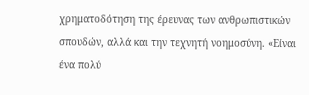χρηματοδότηση της έρευνας των ανθρωπιστικών σπουδών, αλλά και την τεχνητή νοημοσύνη. «Είναι ένα πολύ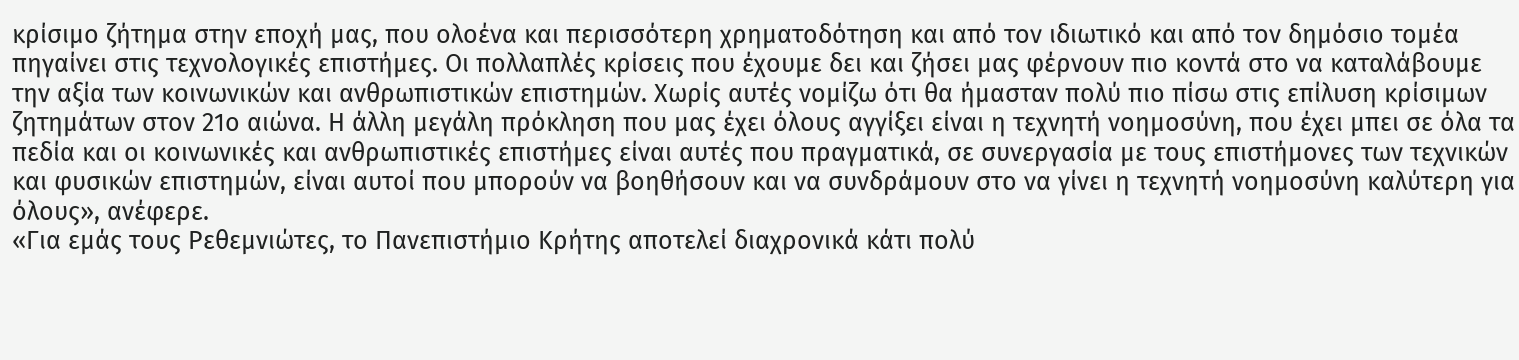κρίσιμο ζήτημα στην εποχή μας, που ολοένα και περισσότερη χρηματοδότηση και από τον ιδιωτικό και από τον δημόσιο τομέα πηγαίνει στις τεχνολογικές επιστήμες. Οι πολλαπλές κρίσεις που έχουμε δει και ζήσει μας φέρνουν πιο κοντά στο να καταλάβουμε την αξία των κοινωνικών και ανθρωπιστικών επιστημών. Χωρίς αυτές νομίζω ότι θα ήμασταν πολύ πιο πίσω στις επίλυση κρίσιμων ζητημάτων στον 21ο αιώνα. Η άλλη μεγάλη πρόκληση που μας έχει όλους αγγίξει είναι η τεχνητή νοημοσύνη, που έχει μπει σε όλα τα πεδία και οι κοινωνικές και ανθρωπιστικές επιστήμες είναι αυτές που πραγματικά, σε συνεργασία με τους επιστήμονες των τεχνικών και φυσικών επιστημών, είναι αυτοί που μπορούν να βοηθήσουν και να συνδράμουν στο να γίνει η τεχνητή νοημοσύνη καλύτερη για όλους», ανέφερε.
«Για εμάς τους Ρεθεμνιώτες, το Πανεπιστήμιο Κρήτης αποτελεί διαχρονικά κάτι πολύ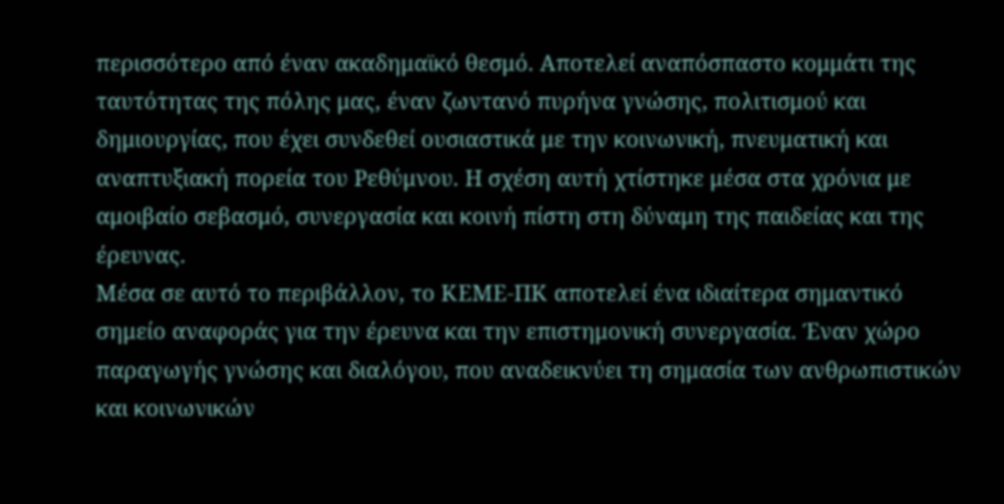περισσότερο από έναν ακαδημαϊκό θεσμό. Αποτελεί αναπόσπαστο κομμάτι της ταυτότητας της πόλης μας, έναν ζωντανό πυρήνα γνώσης, πολιτισμού και δημιουργίας, που έχει συνδεθεί ουσιαστικά με την κοινωνική, πνευματική και αναπτυξιακή πορεία του Ρεθύμνου. Η σχέση αυτή χτίστηκε μέσα στα χρόνια με αμοιβαίο σεβασμό, συνεργασία και κοινή πίστη στη δύναμη της παιδείας και της έρευνας.
Μέσα σε αυτό το περιβάλλον, το ΚΕΜΕ-ΠΚ αποτελεί ένα ιδιαίτερα σημαντικό σημείο αναφοράς για την έρευνα και την επιστημονική συνεργασία. Έναν χώρο παραγωγής γνώσης και διαλόγου, που αναδεικνύει τη σημασία των ανθρωπιστικών και κοινωνικών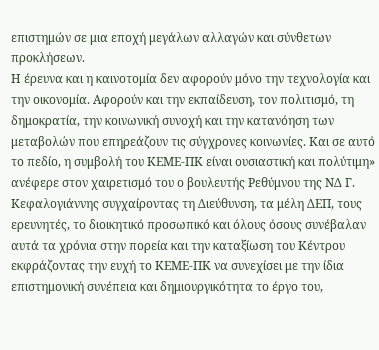επιστημών σε μια εποχή μεγάλων αλλαγών και σύνθετων προκλήσεων.
Η έρευνα και η καινοτομία δεν αφορούν μόνο την τεχνολογία και την οικονομία. Αφορούν και την εκπαίδευση, τον πολιτισμό, τη δημοκρατία, την κοινωνική συνοχή και την κατανόηση των μεταβολών που επηρεάζουν τις σύγχρονες κοινωνίες. Και σε αυτό το πεδίο, η συμβολή του ΚΕΜΕ-ΠΚ είναι ουσιαστική και πολύτιμη» ανέφερε στον χαιρετισμό του ο βουλευτής Ρεθύμνου της ΝΔ Γ. Κεφαλογιάννης συγχαίροντας τη Διεύθυνση, τα μέλη ΔΕΠ, τους ερευνητές, το διοικητικό προσωπικό και όλους όσους συνέβαλαν αυτά τα χρόνια στην πορεία και την καταξίωση του Κέντρου εκφράζοντας την ευχή το ΚΕΜΕ-ΠΚ να συνεχίσει με την ίδια επιστημονική συνέπεια και δημιουργικότητα το έργο του,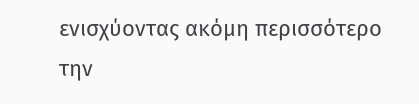ενισχύοντας ακόμη περισσότερο την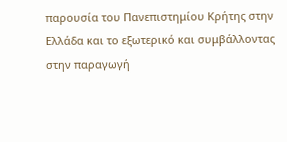παρουσία του Πανεπιστημίου Κρήτης στην Ελλάδα και το εξωτερικό και συμβάλλοντας στην παραγωγή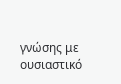γνώσης με ουσιαστικό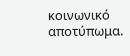κοινωνικό αποτύπωμα.